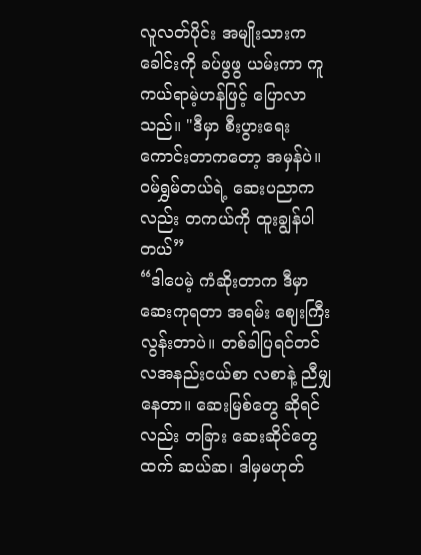လူလတ်ပိုင်း အမျိုးသားက ခေါင်းကို ခပ်ဖွဖွ ယမ်းကာ ကူကယ်ရာမဲ့ဟန်ဖြင့် ပြောလာသည်။ "ဒီမှာ စီးပွားရေး ကောင်းတာကတော့ အမှန်ပဲ။ ဝမ်ရွှမ်တယ်ရဲ့ ဆေးပညာကလည်း တကယ်ကို ထူးချွန်ပါတယ်”
“ဒါပေမဲ့ ကံဆိုးတာက ဒီမှာ ဆေးကုရတာ အရမ်း ဈေးကြီးလွန်းတာပဲ။ တစ်ခါပြရင်တင် လအနည်းငယ်စာ လစာနဲ့ ညီမျှနေတာ။ ဆေးမြစ်တွေ ဆိုရင်လည်း တခြား ဆေးဆိုင်တွေထက် ဆယ်ဆ၊ ဒါမှမဟုတ်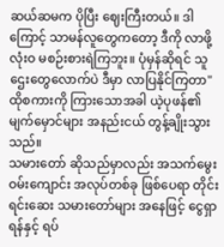ဆယ်ဆမက ပိုပြီး ဈေးကြီးတယ်။ ဒါကြောင့် သာမန်လူတွေကတော့ ဒီကို လာဖို့ လုံးဝ မစဉ်းစားရဲကြဘူး။ ပုံမှန်ဆိုရင် သူဌေးတွေလောက်ပဲ ဒီမှာ လာပြနိုင်ကြတာ"
ထိုစကားကို ကြားသောအခါ ယဲ့ပုဖန်၏ မျက်မှောင်များ အနည်းငယ် တွန့်ချိုးသွားသည်။
သမားတော် ဆိုသည်မှာလည်း အသက်မွေးဝမ်းကျောင်း အလုပ်တစ်ခု ဖြစ်ပေရာ တိုင်းရင်းဆေး သမားတော်များ အနေဖြင့် ငွေရှာရန်နှင့် ရပ်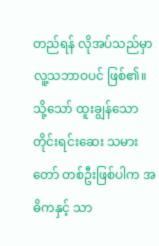တည်ရန် လိုအပ်သည်မှာ လူ့သဘာဝပင် ဖြစ်၏။ သို့သော် ထူးချွန်သော တိုင်းရင်းဆေး သမားတော် တစ်ဦးဖြစ်ပါက အဓိကနှင့် သာ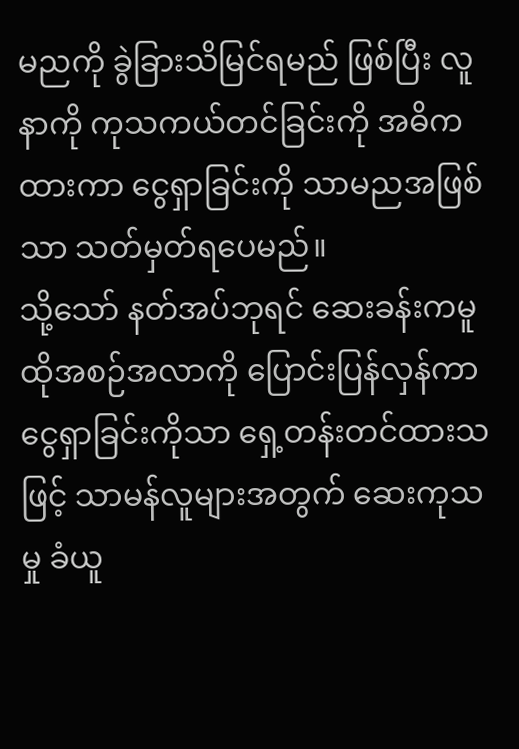မညကို ခွဲခြားသိမြင်ရမည် ဖြစ်ပြီး လူနာကို ကုသကယ်တင်ခြင်းကို အဓိကထားကာ ငွေရှာခြင်းကို သာမညအဖြစ်သာ သတ်မှတ်ရပေမည်။
သို့သော် နတ်အပ်ဘုရင် ဆေးခန်းကမူ ထိုအစဉ်အလာကို ပြောင်းပြန်လှန်ကာ ငွေရှာခြင်းကိုသာ ရှေ့တန်းတင်ထားသဖြင့် သာမန်လူများအတွက် ဆေးကုသမှု ခံယူ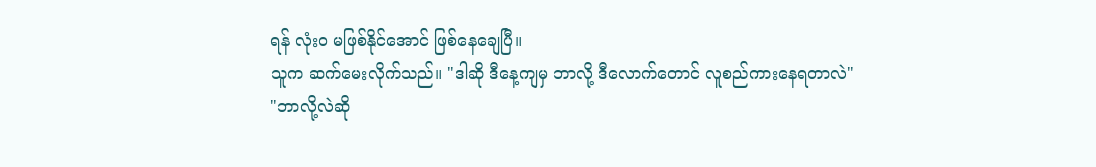ရန် လုံးဝ မဖြစ်နိုင်အောင် ဖြစ်နေချေပြီ။
သူက ဆက်မေးလိုက်သည်။ "ဒါဆို ဒီနေ့ကျမှ ဘာလို့ ဒီလောက်တောင် လူစည်ကားနေရတာလဲ"
"ဘာလို့လဲဆို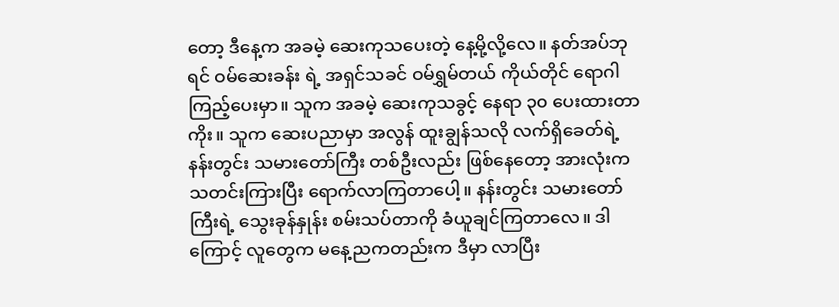တော့ ဒီနေ့က အခမဲ့ ဆေးကုသပေးတဲ့ နေ့မို့လို့လေ။ နတ်အပ်ဘုရင် ဝမ်ဆေးခန်း ရဲ့ အရှင်သခင် ဝမ်ရွှမ်တယ် ကိုယ်တိုင် ရောဂါကြည့်ပေးမှာ။ သူက အခမဲ့ ဆေးကုသခွင့် နေရာ ၃၀ ပေးထားတာကိုး။ သူက ဆေးပညာမှာ အလွန် ထူးချွန်သလို လက်ရှိခေတ်ရဲ့ နန်းတွင်း သမားတော်ကြီး တစ်ဦးလည်း ဖြစ်နေတော့ အားလုံးက သတင်းကြားပြီး ရောက်လာကြတာပေါ့။ နန်းတွင်း သမားတော်ကြီးရဲ့ သွေးခုန်နှုန်း စမ်းသပ်တာကို ခံယူချင်ကြတာလေ။ ဒါကြောင့် လူတွေက မနေ့ညကတည်းက ဒီမှာ လာပြီး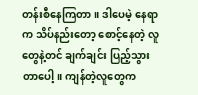တန်းစီနေကြတာ။ ဒါပေမဲ့ နေရာက သိပ်နည်းတော့ စောင့်နေတဲ့ လူတွေနဲ့တင် ချက်ချင်း ပြည့်သွားတာပေါ့။ ကျန်တဲ့လူတွေက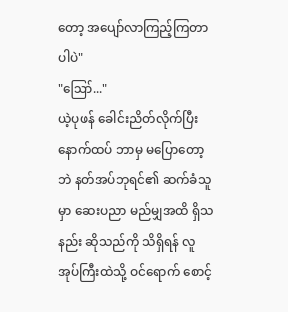တော့ အပျော်လာကြည့်ကြတာပါပဲ"
"ဪ..."
ယဲ့ပုဖန် ခေါင်းညိတ်လိုက်ပြီး နောက်ထပ် ဘာမှ မပြောတော့ဘဲ နတ်အပ်ဘုရင်၏ ဆက်ခံသူမှာ ဆေးပညာ မည်မျှအထိ ရှိသနည်း ဆိုသည်ကို သိရှိရန် လူအုပ်ကြီးထဲသို့ ဝင်ရောက် စောင့်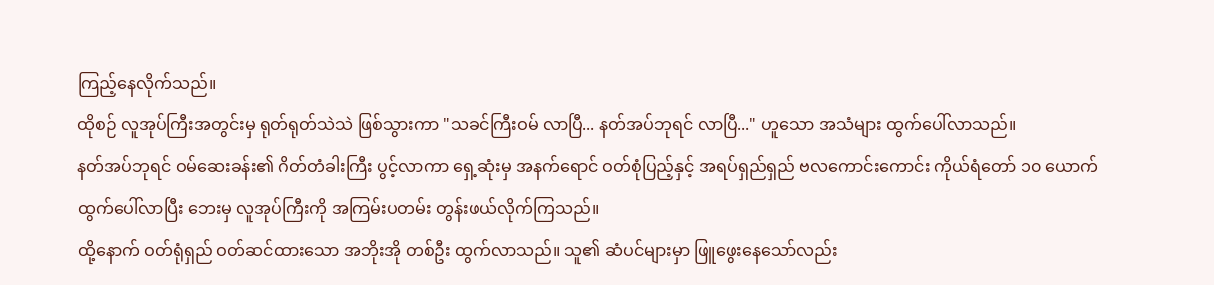ကြည့်နေလိုက်သည်။
ထိုစဉ် လူအုပ်ကြီးအတွင်းမှ ရုတ်ရုတ်သဲသဲ ဖြစ်သွားကာ "သခင်ကြီးဝမ် လာပြီ... နတ်အပ်ဘုရင် လာပြီ..." ဟူသော အသံများ ထွက်ပေါ်လာသည်။
နတ်အပ်ဘုရင် ဝမ်ဆေးခန်း၏ ဂိတ်တံခါးကြီး ပွင့်လာကာ ရှေ့ဆုံးမှ အနက်ရောင် ဝတ်စုံပြည့်နှင့် အရပ်ရှည်ရှည် ဗလကောင်းကောင်း ကိုယ်ရံတော် ၁၀ ယောက် ထွက်ပေါ်လာပြီး ဘေးမှ လူအုပ်ကြီးကို အကြမ်းပတမ်း တွန်းဖယ်လိုက်ကြသည်။
ထို့နောက် ဝတ်ရုံရှည် ဝတ်ဆင်ထားသော အဘိုးအို တစ်ဦး ထွက်လာသည်။ သူ၏ ဆံပင်များမှာ ဖြူဖွေးနေသော်လည်း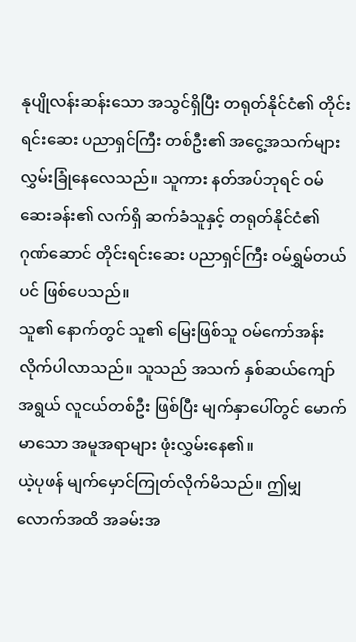နုပျိုလန်းဆန်းသော အသွင်ရှိပြီး တရုတ်နိုင်ငံ၏ တိုင်းရင်းဆေး ပညာရှင်ကြီး တစ်ဦး၏ အငွေ့အသက်များ လွှမ်းခြုံနေလေသည်။ သူကား နတ်အပ်ဘုရင် ဝမ်ဆေးခန်း၏ လက်ရှိ ဆက်ခံသူနှင့် တရုတ်နိုင်ငံ၏ ဂုဏ်ဆောင် တိုင်းရင်းဆေး ပညာရှင်ကြီး ဝမ်ရွှမ်တယ်ပင် ဖြစ်ပေသည်။
သူ၏ နောက်တွင် သူ၏ မြေးဖြစ်သူ ဝမ်ကော်အန်း လိုက်ပါလာသည်။ သူသည် အသက် နှစ်ဆယ်ကျော် အရွယ် လူငယ်တစ်ဦး ဖြစ်ပြီး မျက်နှာပေါ်တွင် မောက်မာသော အမူအရာများ ဖုံးလွှမ်းနေ၏။
ယဲ့ပုဖန် မျက်မှောင်ကြုတ်လိုက်မိသည်။ ဤမျှလောက်အထိ အခမ်းအ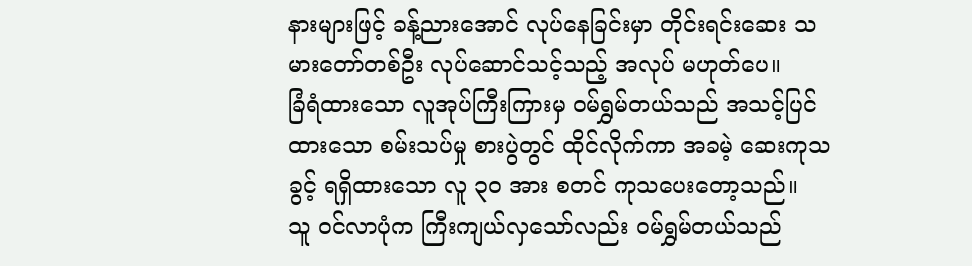နားများဖြင့် ခန့်ညားအောင် လုပ်နေခြင်းမှာ တိုင်းရင်းဆေး သမားတော်တစ်ဦး လုပ်ဆောင်သင့်သည့် အလုပ် မဟုတ်ပေ။
ခြံရံထားသော လူအုပ်ကြီးကြားမှ ဝမ်ရွှမ်တယ်သည် အသင့်ပြင်ထားသော စမ်းသပ်မှု စားပွဲတွင် ထိုင်လိုက်ကာ အခမဲ့ ဆေးကုသခွင့် ရရှိထားသော လူ ၃၀ အား စတင် ကုသပေးတော့သည်။
သူ ဝင်လာပုံက ကြီးကျယ်လှသော်လည်း ဝမ်ရွှမ်တယ်သည်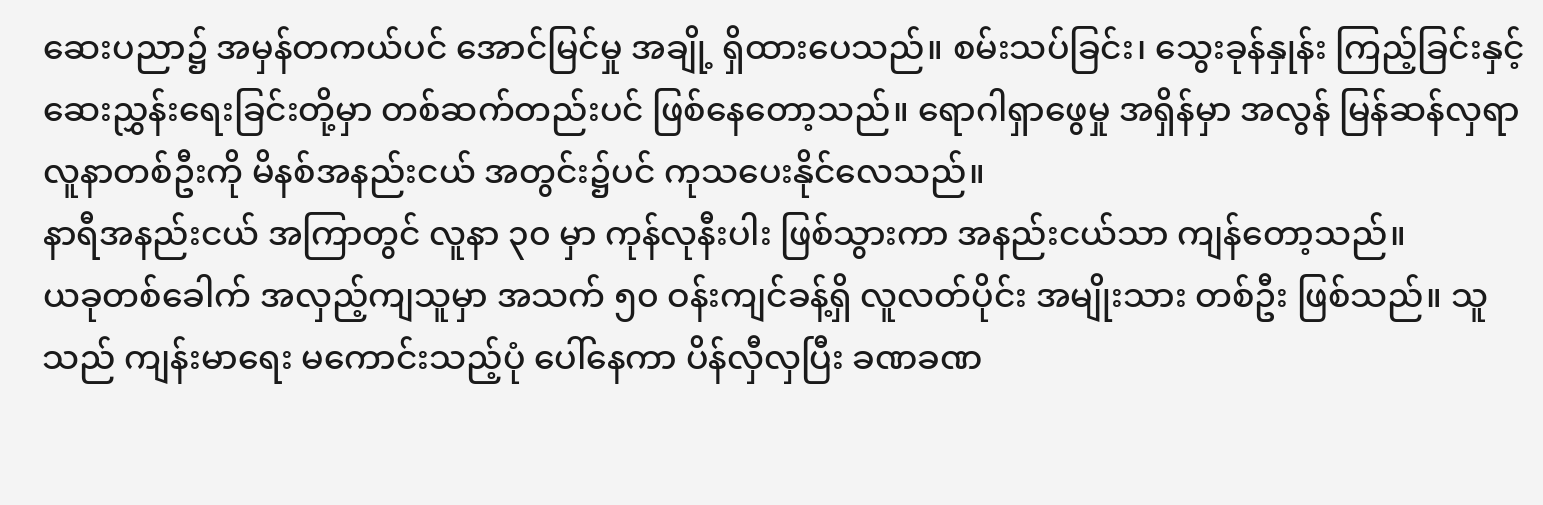ဆေးပညာ၌ အမှန်တကယ်ပင် အောင်မြင်မှု အချို့ ရှိထားပေသည်။ စမ်းသပ်ခြင်း၊ သွေးခုန်နှုန်း ကြည့်ခြင်းနှင့် ဆေးညွှန်းရေးခြင်းတို့မှာ တစ်ဆက်တည်းပင် ဖြစ်နေတော့သည်။ ရောဂါရှာဖွေမှု အရှိန်မှာ အလွန် မြန်ဆန်လှရာ လူနာတစ်ဦးကို မိနစ်အနည်းငယ် အတွင်း၌ပင် ကုသပေးနိုင်လေသည်။
နာရီအနည်းငယ် အကြာတွင် လူနာ ၃၀ မှာ ကုန်လုနီးပါး ဖြစ်သွားကာ အနည်းငယ်သာ ကျန်တော့သည်။
ယခုတစ်ခေါက် အလှည့်ကျသူမှာ အသက် ၅၀ ဝန်းကျင်ခန့်ရှိ လူလတ်ပိုင်း အမျိုးသား တစ်ဦး ဖြစ်သည်။ သူသည် ကျန်းမာရေး မကောင်းသည့်ပုံ ပေါ်နေကာ ပိန်လှီလှပြီး ခဏခဏ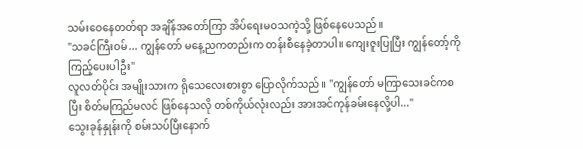သမ်းဝေနေတတ်ရာ အချိန်အတော်ကြာ အိပ်ရေးမဝသကဲ့သို့ ဖြစ်နေပေသည်။
"သခင်ကြီးဝမ်... ကျွန်တော် မနေ့ညကတည်းက တန်းစီနေခဲ့တာပါ။ ကျေးဇူးပြုပြီး ကျွန်တော့်ကို ကြည့်ပေးပါဦး"
လူလတ်ပိုင်း အမျိုးသားက ရိုသေလေးစားစွာ ပြောလိုက်သည်။ "ကျွန်တော် မကြာသေးခင်ကစပြီး စိတ်မကြည်မလင် ဖြစ်နေသလို တစ်ကိုယ်လုံးလည်း အားအင်ကုန်ခမ်းနေလို့ပါ..."
သွေးခုန်နှုန်းကို စမ်းသပ်ပြီးနောက်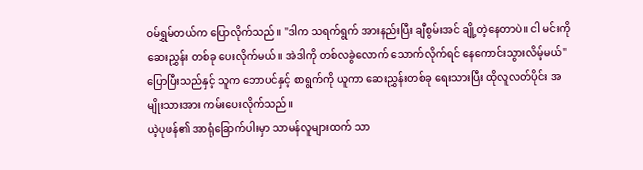ဝမ်ရွှမ်တယ်က ပြောလိုက်သည်။ "ဒါက သရက်ရွက် အားနည်းပြီး ချီစွမ်းအင် ချို့တဲ့နေတာပဲ။ ငါ မင်းကို ဆေးညွှန်း တစ်ခု ပေးလိုက်မယ်။ အဲဒါကို တစ်လခွဲလောက် သောက်လိုက်ရင် နေကောင်းသွားလိမ့်မယ်"
ပြောပြီးသည်နှင့် သူက ဘောပင်နှင့် စာရွက်ကို ယူကာ ဆေးညွှန်းတစ်ခု ရေးသားပြီး ထိုလူလတ်ပိုင်း အမျိုးသားအား ကမ်းပေးလိုက်သည်။
ယဲ့ပုဖန်၏ အာရုံခြောက်ပါးမှာ သာမန်လူများထက် သာ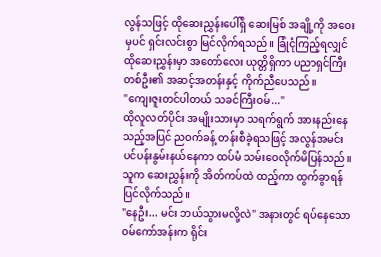လွန်သဖြင့် ထိုဆေးညွှန်းပေါ်ရှိ ဆေးမြစ် အချို့ကို အဝေးမှပင် ရှင်းလင်းစွာ မြင်လိုက်ရသည်။ ခြုံငုံကြည့်ရလျှင် ထိုဆေးညွှန်းမှာ အတော်လေး ယုတ္တိရှိကာ ပညာရှင်ကြီး တစ်ဦး၏ အဆင့်အတန်းနှင့် ကိုက်ညီပေသည်။
"ကျေးဇူးတင်ပါတယ် သခင်ကြီးဝမ်..."
ထိုလူလတ်ပိုင်း အမျိုးသားမှာ သရက်ရွက် အားနည်းနေသည့်အပြင် ညဝက်ခန့် တန်းစီခဲ့ရသဖြင့် အလွန်အမင်း ပင်ပန်းနွမ်းနယ်နေကာ ထပ်မံ သမ်းဝေလိုက်မိပြန်သည်။ သူက ဆေးညွှန်းကို အိတ်ကပ်ထဲ ထည့်ကာ ထွက်ခွာရန် ပြင်လိုက်သည်။
"နေဦး... မင်း ဘယ်သွားမလို့လဲ" အနားတွင် ရပ်နေသော ဝမ်ကော်အန်းက ရိုင်း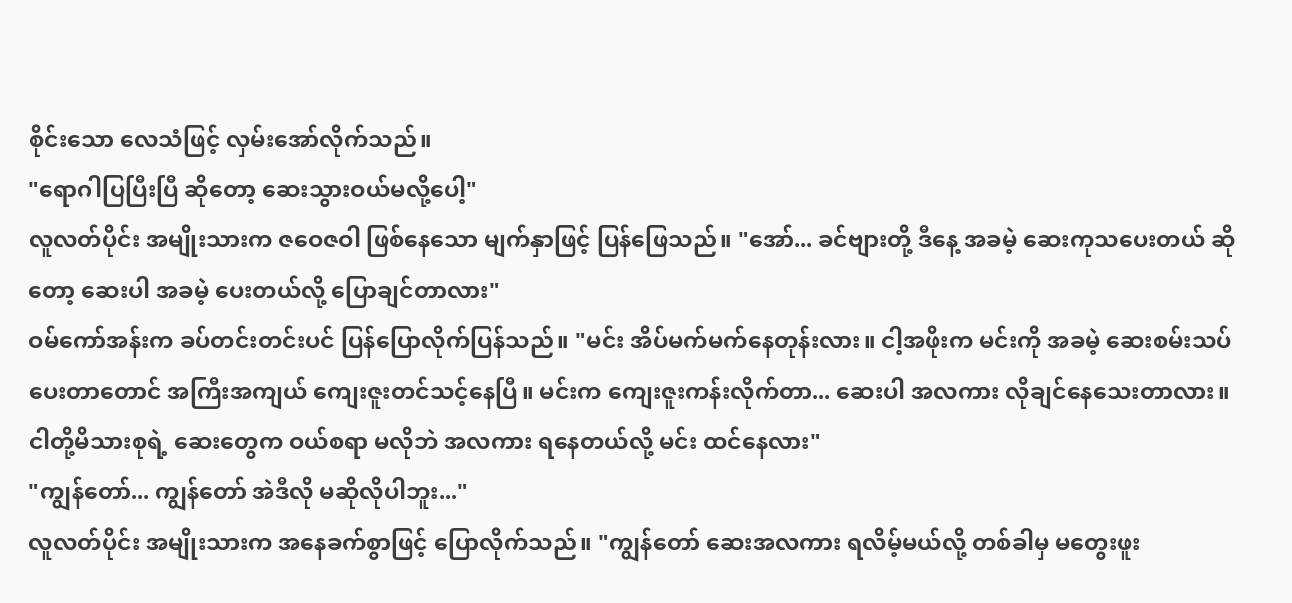စိုင်းသော လေသံဖြင့် လှမ်းအော်လိုက်သည်။
"ရောဂါပြပြီးပြီ ဆိုတော့ ဆေးသွားဝယ်မလို့ပေါ့"
လူလတ်ပိုင်း အမျိုးသားက ဇဝေဇဝါ ဖြစ်နေသော မျက်နှာဖြင့် ပြန်ဖြေသည်။ "အော်... ခင်ဗျားတို့ ဒီနေ့ အခမဲ့ ဆေးကုသပေးတယ် ဆိုတော့ ဆေးပါ အခမဲ့ ပေးတယ်လို့ ပြောချင်တာလား"
ဝမ်ကော်အန်းက ခပ်တင်းတင်းပင် ပြန်ပြောလိုက်ပြန်သည်။ "မင်း အိပ်မက်မက်နေတုန်းလား။ ငါ့အဖိုးက မင်းကို အခမဲ့ ဆေးစမ်းသပ်ပေးတာတောင် အကြီးအကျယ် ကျေးဇူးတင်သင့်နေပြီ။ မင်းက ကျေးဇူးကန်းလိုက်တာ... ဆေးပါ အလကား လိုချင်နေသေးတာလား။ ငါတို့မိသားစုရဲ့ ဆေးတွေက ဝယ်စရာ မလိုဘဲ အလကား ရနေတယ်လို့ မင်း ထင်နေလား"
"ကျွန်တော်... ကျွန်တော် အဲဒီလို မဆိုလိုပါဘူး..."
လူလတ်ပိုင်း အမျိုးသားက အနေခက်စွာဖြင့် ပြောလိုက်သည်။ "ကျွန်တော် ဆေးအလကား ရလိမ့်မယ်လို့ တစ်ခါမှ မတွေးဖူး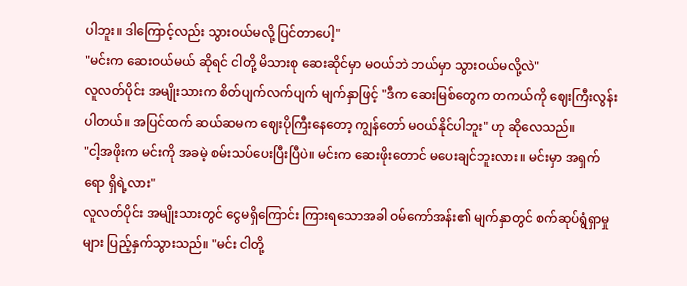ပါဘူး။ ဒါကြောင့်လည်း သွားဝယ်မလို့ ပြင်တာပေါ့"
"မင်းက ဆေးဝယ်မယ် ဆိုရင် ငါတို့ မိသားစု ဆေးဆိုင်မှာ မဝယ်ဘဲ ဘယ်မှာ သွားဝယ်မလို့လဲ"
လူလတ်ပိုင်း အမျိုးသားက စိတ်ပျက်လက်ပျက် မျက်နှာဖြင့် "ဒီက ဆေးမြစ်တွေက တကယ်ကို ဈေးကြီးလွန်းပါတယ်။ အပြင်ထက် ဆယ်ဆမက ဈေးပိုကြီးနေတော့ ကျွန်တော် မဝယ်နိုင်ပါဘူး" ဟု ဆိုလေသည်။
"ငါ့အဖိုးက မင်းကို အခမဲ့ စမ်းသပ်ပေးပြီးပြီပဲ။ မင်းက ဆေးဖိုးတောင် မပေးချင်ဘူးလား။ မင်းမှာ အရှက်ရော ရှိရဲ့လား"
လူလတ်ပိုင်း အမျိုးသားတွင် ငွေမရှိကြောင်း ကြားရသောအခါ ဝမ်ကော်အန်း၏ မျက်နှာတွင် စက်ဆုပ်ရွံရှာမှုများ ပြည့်နှက်သွားသည်။ "မင်း ငါတို့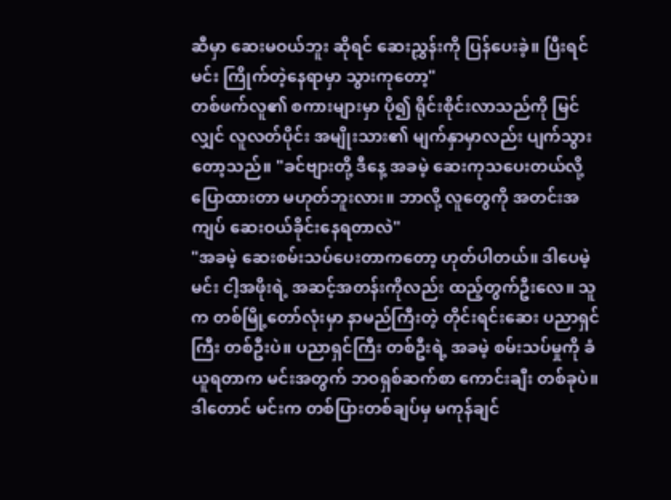ဆီမှာ ဆေးမဝယ်ဘူး ဆိုရင် ဆေးညွှန်းကို ပြန်ပေးခဲ့။ ပြီးရင် မင်း ကြိုက်တဲ့နေရာမှာ သွားကုတော့"
တစ်ဖက်လူ၏ စကားများမှာ ပို၍ ရိုင်းစိုင်းလာသည်ကို မြင်လျှင် လူလတ်ပိုင်း အမျိုးသား၏ မျက်နှာမှာလည်း ပျက်သွားတော့သည်။ "ခင်ဗျားတို့ ဒီနေ့ အခမဲ့ ဆေးကုသပေးတယ်လို့ ပြောထားတာ မဟုတ်ဘူးလား။ ဘာလို့ လူတွေကို အတင်းအကျပ် ဆေးဝယ်ခိုင်းနေရတာလဲ"
"အခမဲ့ ဆေးစမ်းသပ်ပေးတာကတော့ ဟုတ်ပါတယ်။ ဒါပေမဲ့ မင်း ငါ့အဖိုးရဲ့ အဆင့်အတန်းကိုလည်း ထည့်တွက်ဦးလေ။ သူက တစ်မြို့တော်လုံးမှာ နာမည်ကြီးတဲ့ တိုင်းရင်းဆေး ပညာရှင်ကြီး တစ်ဦးပဲ။ ပညာရှင်ကြီး တစ်ဦးရဲ့ အခမဲ့ စမ်းသပ်မှုကို ခံယူရတာက မင်းအတွက် ဘဝရှစ်ဆက်စာ ကောင်းချီး တစ်ခုပဲ။ ဒါတောင် မင်းက တစ်ပြားတစ်ချပ်မှ မကုန်ချင်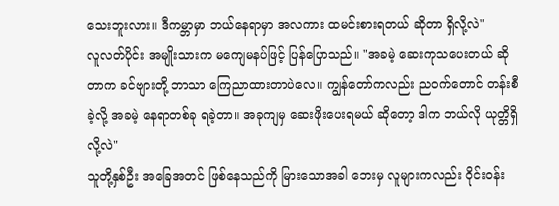သေးဘူးလား။ ဒီကမ္ဘာမှာ ဘယ်နေရာမှာ အလကား ထမင်းစားရတယ် ဆိုတာ ရှိလို့လဲ"
လူလတ်ပိုင်း အမျိုးသားက မကျေမနပ်ဖြင့် ပြန်ပြောသည်။ "အခမဲ့ ဆေးကုသပေးတယ် ဆိုတာက ခင်ဗျားတို့ ဘာသာ ကြေညာထားတာပဲလေ။ ကျွန်တော်ကလည်း ညဝက်တောင် တန်းစီခဲ့လို့ အခမဲ့ နေရာတစ်ခု ရခဲ့တာ။ အခုကျမှ ဆေးဖိုးပေးရမယ် ဆိုတော့ ဒါက ဘယ်လို ယုတ္တိရှိလို့လဲ"
သူတို့နှစ်ဦး အခြေအတင် ဖြစ်နေသည်ကို မြားသောအခါ ဘေးမှ လူများကလည်း ဝိုင်းဝန်း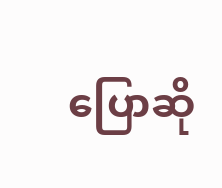ပြောဆို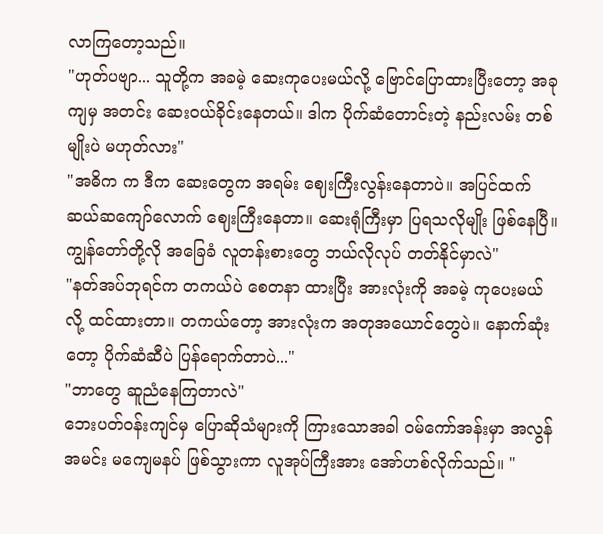လာကြတော့သည်။
"ဟုတ်ပဗျာ... သူတို့က အခမဲ့ ဆေးကုပေးမယ်လို့ ဗြောင်ပြောထားပြီးတော့ အခုကျမှ အတင်း ဆေးဝယ်ခိုင်းနေတယ်။ ဒါက ပိုက်ဆံတောင်းတဲ့ နည်းလမ်း တစ်မျိုးပဲ မဟုတ်လား"
"အဓိက က ဒီက ဆေးတွေက အရမ်း ဈေးကြီးလွန်းနေတာပဲ။ အပြင်ထက် ဆယ်ဆကျော်လောက် ဈေးကြီးနေတာ။ ဆေးရုံကြီးမှာ ပြရသလိုမျိုး ဖြစ်နေပြီ။ ကျွန်တော်တို့လို အခြေခံ လူတန်းစားတွေ ဘယ်လိုလုပ် တတ်နိုင်မှာလဲ"
"နတ်အပ်ဘုရင်က တကယ်ပဲ စေတနာ ထားပြီး အားလုံးကို အခမဲ့ ကုပေးမယ်လို့ ထင်ထားတာ။ တကယ်တော့ အားလုံးက အတုအယောင်တွေပဲ။ နောက်ဆုံးတော့ ပိုက်ဆံဆီပဲ ပြန်ရောက်တာပဲ..."
"ဘာတွေ ဆူညံနေကြတာလဲ"
ဘေးပတ်ဝန်းကျင်မှ ပြောဆိုသံများကို ကြားသောအခါ ဝမ်ကော်အန်းမှာ အလွန်အမင်း မကျေမနပ် ဖြစ်သွားကာ လူအုပ်ကြီးအား အော်ဟစ်လိုက်သည်။ "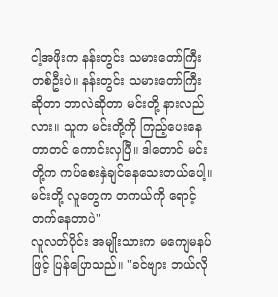ငါ့အဖိုးက နန်းတွင်း သမားတော်ကြီး တစ်ဦးပဲ။ နန်းတွင်း သမားတော်ကြီး ဆိုတာ ဘာလဲဆိုတာ မင်းတို့ နားလည်လား။ သူက မင်းတို့ကို ကြည့်ပေးနေတာတင် ကောင်းလှပြီ။ ဒါတောင် မင်းတို့က ကပ်စေးနှဲချင်နေသေးတယ်ပေါ့။ မင်းတို့ လူတွေက တကယ်ကို ရောင့်တက်နေတာပဲ"
လူလတ်ပိုင်း အမျိုးသားက မကျေမနပ်ဖြင့် ပြန်ပြောသည်။ "ခင်ဗျား ဘယ်လို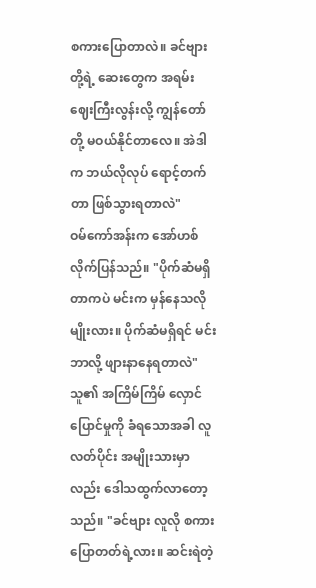စကားပြောတာလဲ။ ခင်ဗျားတို့ရဲ့ ဆေးတွေက အရမ်း ဈေးကြီးလွန်းလို့ ကျွန်တော်တို့ မဝယ်နိုင်တာလေ။ အဲဒါက ဘယ်လိုလုပ် ရောင့်တက်တာ ဖြစ်သွားရတာလဲ"
ဝမ်ကော်အန်းက အော်ဟစ်လိုက်ပြန်သည်။ "ပိုက်ဆံမရှိတာကပဲ မင်းက မှန်နေသလိုမျိုးလား။ ပိုက်ဆံမရှိရင် မင်း ဘာလို့ ဖျားနာနေရတာလဲ"
သူ၏ အကြိမ်ကြိမ် လှောင်ပြောင်မှုကို ခံရသောအခါ လူလတ်ပိုင်း အမျိုးသားမှာလည်း ဒေါသထွက်လာတော့သည်။ "ခင်ဗျား လူလို စကားပြောတတ်ရဲ့လား။ ဆင်းရဲတဲ့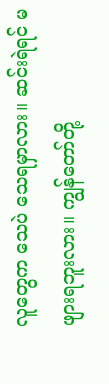လူတွေက သေပဲ သေရမှာလား။ ဆင်းရဲရင် မဖျားရဘူးလား။ ကျွန်တော်တို့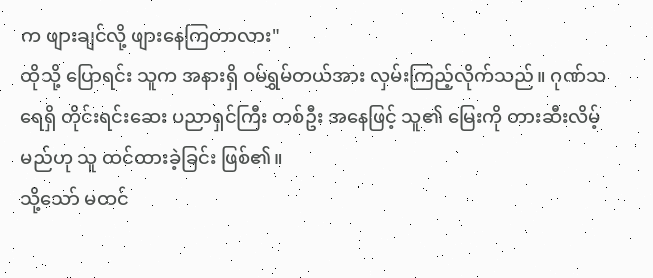က ဖျားချင်လို့ ဖျားနေကြတာလား"
ထိုသို့ ပြောရင်း သူက အနားရှိ ဝမ်ရွှမ်တယ်အား လှမ်းကြည့်လိုက်သည်။ ဂုဏ်သရေရှိ တိုင်းရင်းဆေး ပညာရှင်ကြီး တစ်ဦး အနေဖြင့် သူ၏ မြေးကို တားဆီးလိမ့်မည်ဟု သူ ထင်ထားခဲ့ခြင်း ဖြစ်၏။
သို့သော် မထင်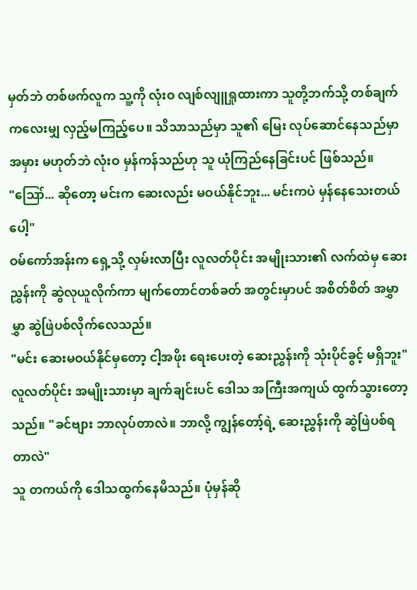မှတ်ဘဲ တစ်ဖက်လူက သူ့ကို လုံးဝ လျစ်လျူရှုထားကာ သူတို့ဘက်သို့ တစ်ချက်ကလေးမျှ လှည့်မကြည့်ပေ။ သိသာသည်မှာ သူ၏ မြေး လုပ်ဆောင်နေသည်မှာ အမှား မဟုတ်ဘဲ လုံးဝ မှန်ကန်သည်ဟု သူ ယုံကြည်နေခြင်းပင် ဖြစ်သည်။
"ဪ... ဆိုတော့ မင်းက ဆေးလည်း မဝယ်နိုင်ဘူး... မင်းကပဲ မှန်နေသေးတယ်ပေါ့"
ဝမ်ကော်အန်းက ရှေ့သို့ လှမ်းလာပြီး လူလတ်ပိုင်း အမျိုးသား၏ လက်ထဲမှ ဆေးညွှန်းကို ဆွဲလုယူလိုက်ကာ မျက်တောင်တစ်ခတ် အတွင်းမှာပင် အစိတ်စိတ် အမွှာမွှာ ဆွဲဖြဲပစ်လိုက်လေသည်။
"မင်း ဆေးမဝယ်နိုင်မှတော့ ငါ့အဖိုး ရေးပေးတဲ့ ဆေးညွှန်းကို သုံးပိုင်ခွင့် မရှိဘူး"
လူလတ်ပိုင်း အမျိုးသားမှာ ချက်ချင်းပင် ဒေါသ အကြီးအကျယ် ထွက်သွားတော့သည်။ "ခင်ဗျား ဘာလုပ်တာလဲ။ ဘာလို့ ကျွန်တော့်ရဲ့ ဆေးညွှန်းကို ဆွဲဖြဲပစ်ရတာလဲ"
သူ တကယ်ကို ဒေါသထွက်နေမိသည်။ ပုံမှန်ဆို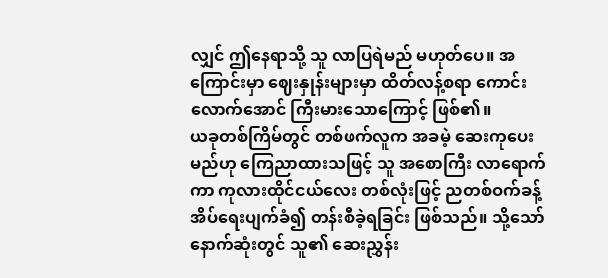လျှင် ဤနေရာသို့ သူ လာပြရဲမည် မဟုတ်ပေ။ အကြောင်းမှာ ဈေးနှုန်းများမှာ ထိတ်လန့်စရာ ကောင်းလောက်အောင် ကြီးမားသောကြောင့် ဖြစ်၏။
ယခုတစ်ကြိမ်တွင် တစ်ဖက်လူက အခမဲ့ ဆေးကုပေးမည်ဟု ကြေညာထားသဖြင့် သူ အစောကြီး လာရောက်ကာ ကုလားထိုင်ငယ်လေး တစ်လုံးဖြင့် ညတစ်ဝက်ခန့် အိပ်ရေးပျက်ခံ၍ တန်းစီခဲ့ရခြင်း ဖြစ်သည်။ သို့သော် နောက်ဆုံးတွင် သူ၏ ဆေးညွှန်း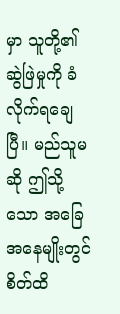မှာ သူတို့၏ ဆွဲဖြဲမှုကို ခံလိုက်ရချေပြီ။ မည်သူမဆို ဤသို့သော အခြေအနေမျိုးတွင် စိတ်ထိ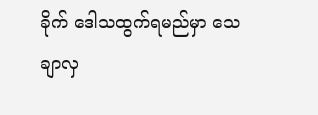ခိုက် ဒေါသထွက်ရမည်မှာ သေချာလှ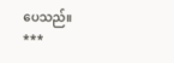ပေသည်။
***